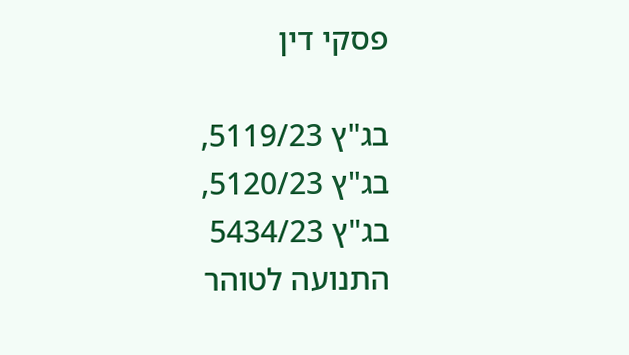פסקי דין

בג"ץ 5119/23, בג"ץ 5120/23, בג"ץ 5434/23 התנועה לטוהר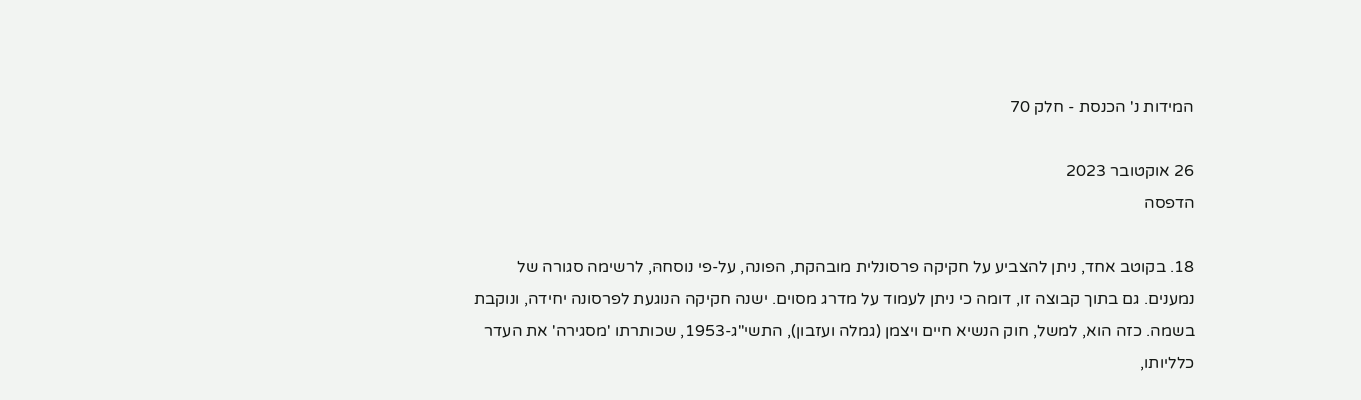המידות נ' הכנסת - חלק 70

26 אוקטובר 2023
הדפסה

18. בקוטב אחד, ניתן להצביע על חקיקה פרסונלית מובהקת, הפונה, על-פי נוסחהּ, לרשימה סגורה של נמענים. גם בתוך קבוצה זו, דומה כי ניתן לעמוד על מדרג מסוים. ישנה חקיקה הנוגעת לפרסונה יחידה, ונוקבת בשמה. כזה הוא, למשל, חוק הנשיא חיים ויצמן (גמלה ועזבון), התשי"ג-1953, שכותרתו 'מסגירה' את העדר כלליותו,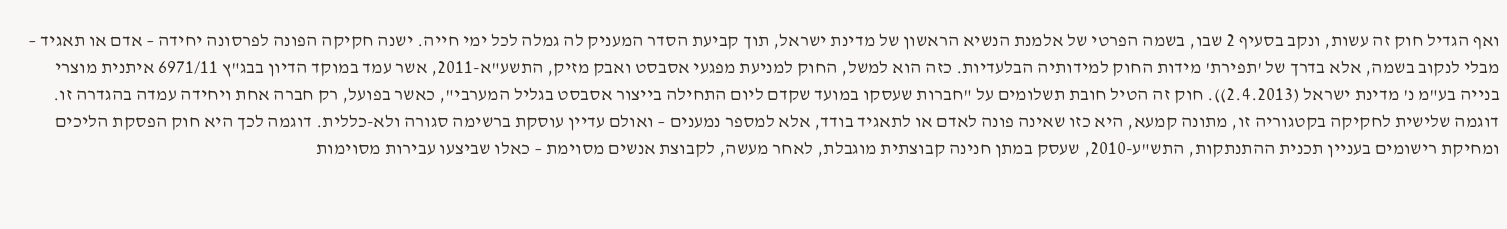ואף הגדיל חוק זה עשות, ונקב בסעיף 2 שבו, בשמה הפרטי של אלמנת הנשיא הראשון של מדינת ישראל, תוך קביעת הסדר המעניק לה גמלה לכל ימי חייה. ישנה חקיקה הפונה לפרסונה יחידה – אדם או תאגיד – מבלי לנקוב בשמה, אלא בדרך של 'תפירת' מידות החוק למידותיה הבלעדיות. כזה הוא למשל, החוק למניעת מפגעי אסבסט ואבק מזיק, התשע"א-2011, אשר עמד במוקד הדיון בבג"ץ 6971/11 איתנית מוצרי בנייה בע"מ נ' מדינת ישראל (2.4.2013)). חוק זה הטיל חובת תשלומים על "חברות שעסקו במועד שקדם ליום התחילה בייצור אסבסט בגליל המערבי", כאשר בפועל, רק חברה אחת ויחידה עמדה בהגדרה זו. דוגמה שלישית לחקיקה בקטגוריה זו, מתונה קמעא, היא כזו שאינה פונה לאדם או לתאגיד בודד, אלא למספר נמענים – ואולם עדיין עוסקת ברשימה סגורה ולא-כללית. דוגמה לכך היא חוק הפסקת הליכים ומחיקת רישומים בעניין תכנית ההתנתקות, התש"ע-2010, שעסק במתן חנינה קבוצתית מוגבלת, לאחר מעשה, לקבוצת אנשים מסוימת – כאלו שביצעו עבירות מסוימות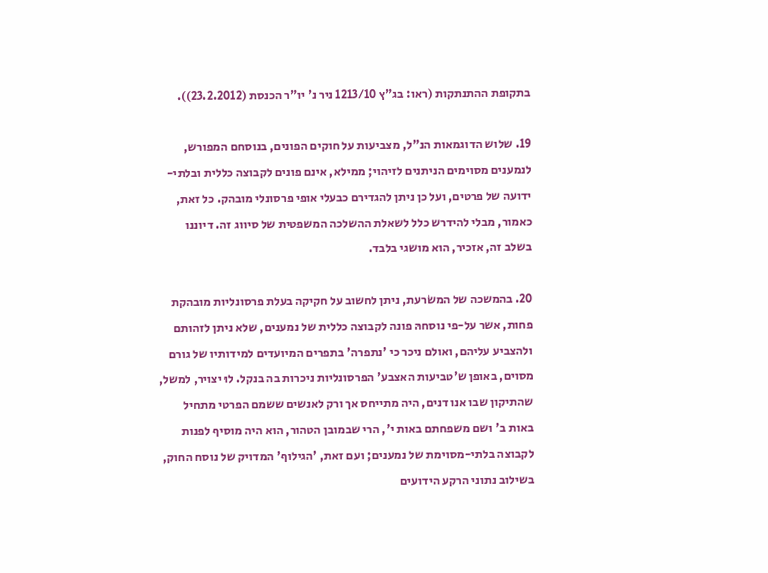בתקופת ההתנתקות (ראו: בג"ץ 1213/10 ניר נ' יו"ר הכנסת (23.2.2012)).

19. שלוש הדוגמאות הנ"ל, מצביעות על חוקים הפונים, בנוסחם המפורש, לנמענים מסוימים הניתנים לזיהוי; ממילא, אינם פונים לקבוצה כללית ובלתי-ידועה של פרטים, ועל כן ניתן להגדירם כבעלי אופי פרסונלי מובהק. כל זאת, כאמור, מבלי להידרש כלל לשאלת ההשלכה המשפטית של סיווג זה. דיוננו בשלב זה, אזכיר, הוא מושגי בלבד.

20. בהמשכה של המשׂרעת, ניתן לחשוב על חקיקה בעלת פרסונליות מובהקת פחות, אשר על-פי נוסחהּ פונה לקבוצה כללית של נמענים, שלא ניתן לזהותם ולהצביע עליהם, ואולם ניכר כי 'נתפרה' בתפרים המיועדים למידותיו של גורם מסוים, באופן ש'טביעות האצבע' הפרסונליות ניכרות בה בנקל. לוּ יצויר, למשל, שהתיקון שבו אנו דנים, היה מתייחס אך ורק לאנשים ששמם הפרטי מתחיל באות ב' ושם משפחתם באות י', הרי שבמובן הטהור, הוא היה מוסיף לפנות לקבוצה בלתי-מסוימת של נמענים; ועם זאת, 'הגילוף' המדויק של נוסח החוק, בשילוב נתוני הרקע הידועים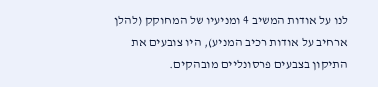לנו על אודות המשיב 4 ומניעיו של המחוקק (להלן ארחיב על אודות רכיב המניע), היו צובעים את התיקון בצבעים פרסונליים מובהקים.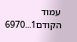עמוד הקודם1...6970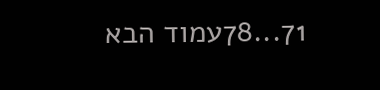71...78עמוד הבא